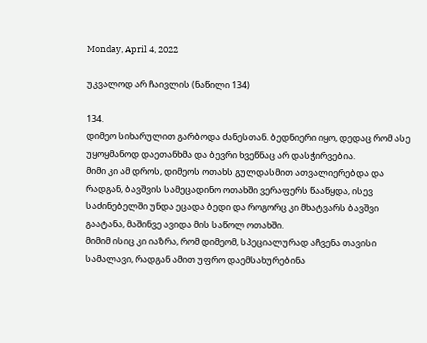Monday, April 4, 2022

უკვალოდ არ ჩაივლის (ნაწილი 134)

134.
დიმეო სიხარულით გარბოდა ძანესთან. ბედნიერი იყო, დედაც რომ ასე უყოყმანოდ დაეთანხმა და ბევრი ხვეწნაც არ დასჭირვებია.
მიმი კი ამ დროს, დიმეოს ოთახს გულდასმით ათვალიერებდა და რადგან, ბავშვის სამეცადინო ოთახში ვერაფერს წააწყდა, ისევ საძინებელში უნდა ეცადა ბედი და როგორც კი მხატვარს ბავშვი გაატანა, მაშინვე ავიდა მის საწოლ ოთახში.
მიმიმ ისიც კი იაზრა, რომ დიმეომ, სპეციალურად აჩვენა თავისი სამალავი, რადგან ამით უფრო დაემსახურებინა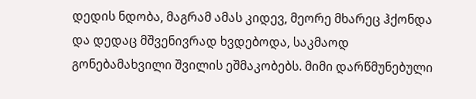დედის ნდობა, მაგრამ ამას კიდევ, მეორე მხარეც ჰქონდა და დედაც მშვენივრად ხვდებოდა, საკმაოდ გონებამახვილი შვილის ეშმაკობებს. მიმი დარწმუნებული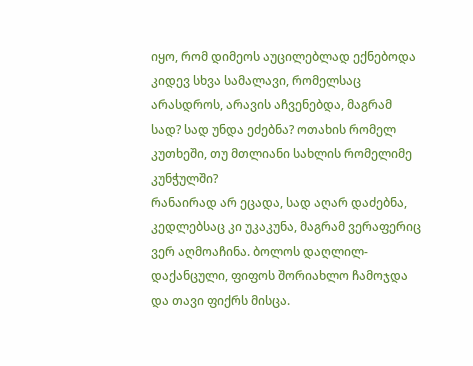იყო, რომ დიმეოს აუცილებლად ექნებოდა კიდევ სხვა სამალავი, რომელსაც არასდროს, არავის აჩვენებდა, მაგრამ სად? სად უნდა ეძებნა? ოთახის რომელ კუთხეში, თუ მთლიანი სახლის რომელიმე კუნჭულში?
რანაირად არ ეცადა, სად აღარ დაძებნა, კედლებსაც კი უკაკუნა, მაგრამ ვერაფერიც ვერ აღმოაჩინა. ბოლოს დაღლილ-დაქანცული, ფიფოს შორიახლო ჩამოჯდა და თავი ფიქრს მისცა.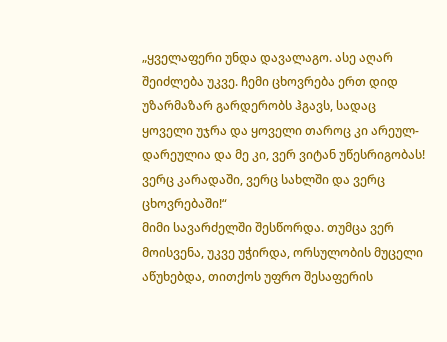„ყველაფერი უნდა დავალაგო. ასე აღარ შეიძლება უკვე. ჩემი ცხოვრება ერთ დიდ უზარმაზარ გარდერობს ჰგავს, სადაც ყოველი უჯრა და ყოველი თაროც კი არეულ-დარეულია და მე კი, ვერ ვიტან უწესრიგობას! ვერც კარადაში, ვერც სახლში და ვერც ცხოვრებაში!“
მიმი სავარძელში შესწორდა. თუმცა ვერ მოისვენა, უკვე უჭირდა, ორსულობის მუცელი აწუხებდა, თითქოს უფრო შესაფერის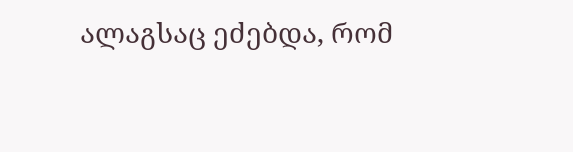ალაგსაც ეძებდა, რომ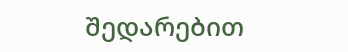შედარებით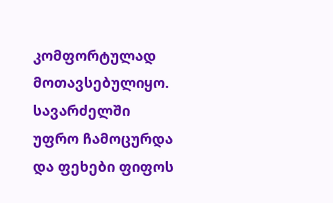კომფორტულად მოთავსებულიყო. სავარძელში უფრო ჩამოცურდა და ფეხები ფიფოს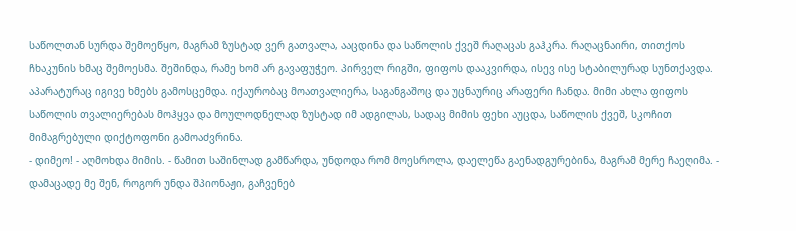საწოლთან სურდა შემოეწყო, მაგრამ ზუსტად ვერ გათვალა, ააცდინა და საწოლის ქვეშ რაღაცას გაჰკრა. რაღაცნაირი, თითქოს ჩხაკუნის ხმაც შემოესმა. შეშინდა, რამე ხომ არ გავაფუჭეო. პირველ რიგში, ფიფოს დააკვირდა, ისევ ისე სტაბილურად სუნთქავდა. აპარატურაც იგივე ხმებს გამოსცემდა. იქაურობაც მოათვალიერა, საგანგაშოც და უცნაურიც არაფერი ჩანდა. მიმი ახლა ფიფოს საწოლის თვალიერებას მოჰყვა და მოულოდნელად ზუსტად იმ ადგილას, სადაც მიმის ფეხი აუცდა, საწოლის ქვეშ, სკოჩით მიმაგრებული დიქტოფონი გამოაძვრინა.
- დიმეო! - აღმოხდა მიმის. - წამით საშინლად გამწარდა, უნდოდა რომ მოესროლა, დაელეწა გაენადგურებინა, მაგრამ მერე ჩაეღიმა. - დამაცადე მე შენ, როგორ უნდა შპიონაჟი, გაჩვენებ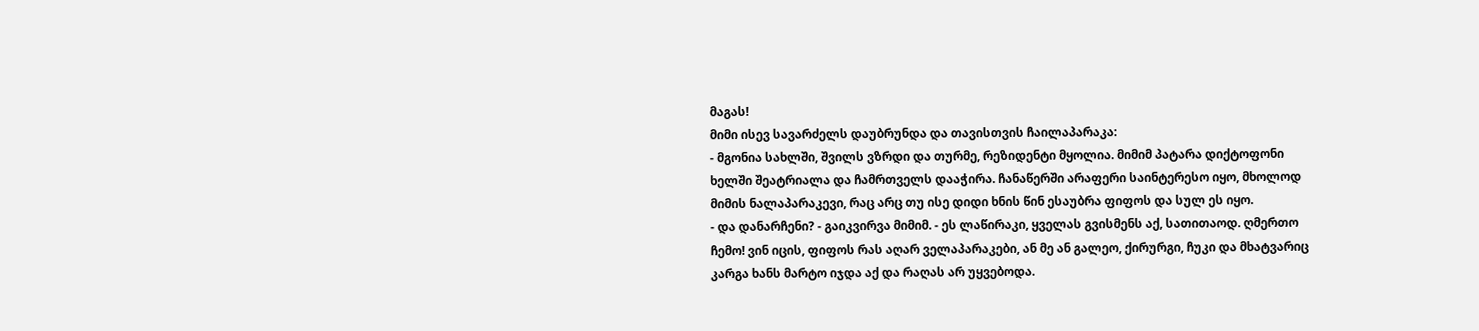მაგას!
მიმი ისევ სავარძელს დაუბრუნდა და თავისთვის ჩაილაპარაკა:
- მგონია სახლში, შვილს ვზრდი და თურმე, რეზიდენტი მყოლია. მიმიმ პატარა დიქტოფონი ხელში შეატრიალა და ჩამრთველს დააჭირა. ჩანაწერში არაფერი საინტერესო იყო, მხოლოდ მიმის ნალაპარაკევი, რაც არც თუ ისე დიდი ხნის წინ ესაუბრა ფიფოს და სულ ეს იყო.
- და დანარჩენი? - გაიკვირვა მიმიმ. - ეს ლაწირაკი, ყველას გვისმენს აქ, სათითაოდ. ღმერთო ჩემო! ვინ იცის, ფიფოს რას აღარ ველაპარაკები, ან მე ან გალეო, ქირურგი, ჩუკი და მხატვარიც კარგა ხანს მარტო იჯდა აქ და რაღას არ უყვებოდა.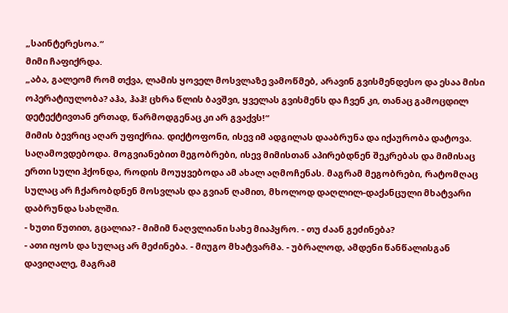„საინტერესოა.“
მიმი ჩაფიქრდა.
„აბა, გალეომ რომ თქვა, ლამის ყოველ მოსვლაზე ვამოწმებ, არავინ გვისმენდესო და ესაა მისი ოპერატიულობა? აჰა, ჰაჰ! ცხრა წლის ბავშვი, ყველას გვისმენს და ჩვენ კი, თანაც გამოცდილ დეტექტივთან ერთად, წარმოდგენაც კი არ გვაქვს!“
მიმის ბევრიც აღარ უფიქრია. დიქტოფონი, ისევ იმ ადგილას დააბრუნა და იქაურობა დატოვა.
საღამოვდებოდა. მოგვიანებით მეგობრები, ისევ მიმისთან აპირებდნენ შეკრებას და მიმისაც ერთი სული ჰქონდა, როდის მოუყვებოდა ამ ახალ აღმოჩენას. მაგრამ მეგობრები, რატომღაც სულაც არ ჩქარობდნენ მოსვლას და გვიან ღამით, მხოლოდ დაღლილ-დაქანცული მხატვარი დაბრუნდა სახლში.
- ხუთი წუთით, გცალია? - მიმიმ ნაღვლიანი სახე მიაპყრო. - თუ ძაან გეძინება?
- ათი იყოს და სულაც არ მეძინება. - მიუგო მხატვარმა. - უბრალოდ, ამდენი წანწალისგან დავიღალე, მაგრამ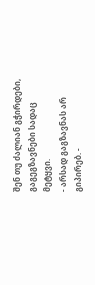შენ თუ ძალიან გჭირდები, გაგეგზავნები სადაც მეტყვი.
- არსად გაგზავნას არ გიპირებ. -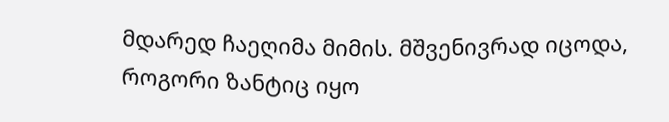მდარედ ჩაეღიმა მიმის. მშვენივრად იცოდა, როგორი ზანტიც იყო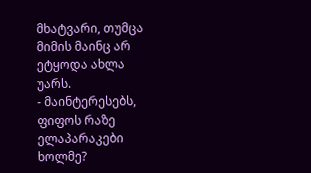მხატვარი, თუმცა მიმის მაინც არ ეტყოდა ახლა უარს.
- მაინტერესებს, ფიფოს რაზე ელაპარაკები ხოლმე?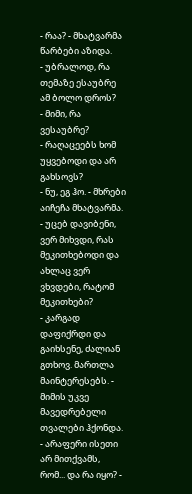- რაა? - მხატვარმა წარბები აზიდა.
- უბრალოდ, რა თემაზე ესაუბრე ამ ბოლო დროს?
- მიმი, რა ვესაუბრე?
- რაღაცეებს ხომ უყვებოდი და არ გახსოვს?
- ნუ, ეგ ჰო. - მხრები აიჩეჩა მხატვარმა. - უცებ დავიბენი, ვერ მიხვდი, რას მეკითხებოდი და ახლაც ვერ ვხვდები, რატომ მეკითხები?
- კარგად დაფიქრდი და გაიხსენე, ძალიან გთხოვ. მართლა მაინტერესებს. - მიმის უკვე მავედრებელი თვალები ჰქონდა.
- არაფერი ისეთი არ მითქვამს, რომ... და რა იყო? -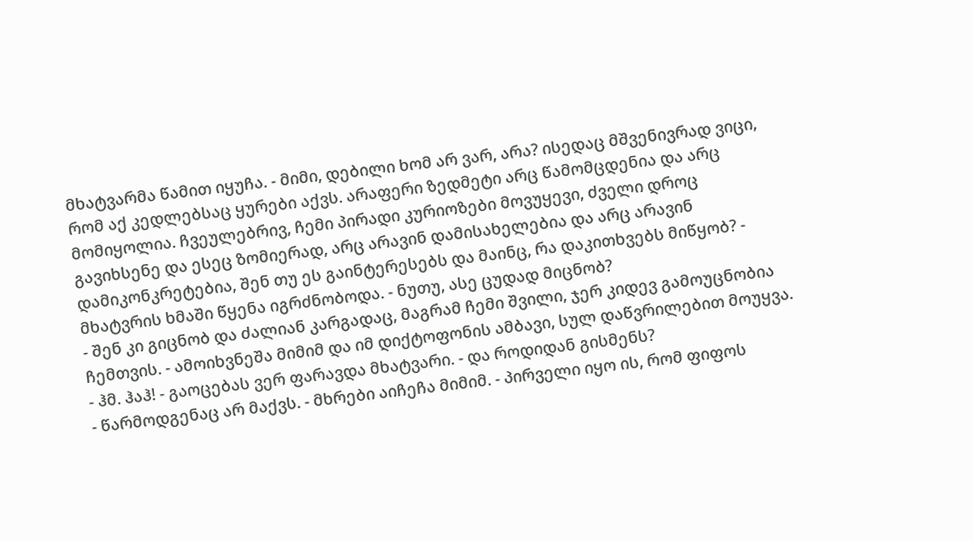მხატვარმა წამით იყუჩა. - მიმი, დებილი ხომ არ ვარ, არა? ისედაც მშვენივრად ვიცი, რომ აქ კედლებსაც ყურები აქვს. არაფერი ზედმეტი არც წამომცდენია და არც მომიყოლია. ჩვეულებრივ, ჩემი პირადი კურიოზები მოვუყევი, ძველი დროც გავიხსენე და ესეც ზომიერად, არც არავინ დამისახელებია და არც არავინ დამიკონკრეტებია, შენ თუ ეს გაინტერესებს და მაინც, რა დაკითხვებს მიწყობ? - მხატვრის ხმაში წყენა იგრძნობოდა. - ნუთუ, ასე ცუდად მიცნობ?
- შენ კი გიცნობ და ძალიან კარგადაც, მაგრამ ჩემი შვილი, ჯერ კიდევ გამოუცნობია ჩემთვის. - ამოიხვნეშა მიმიმ და იმ დიქტოფონის ამბავი, სულ დაწვრილებით მოუყვა.
- ჰმ. ჰაჰ! - გაოცებას ვერ ფარავდა მხატვარი. - და როდიდან გისმენს?
- წარმოდგენაც არ მაქვს. - მხრები აიჩეჩა მიმიმ. - პირველი იყო ის, რომ ფიფოს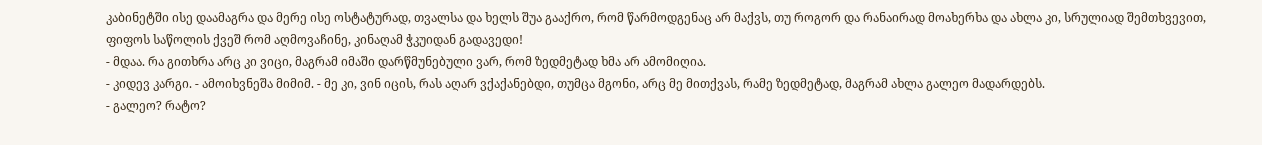კაბინეტში ისე დაამაგრა და მერე ისე ოსტატურად, თვალსა და ხელს შუა გააქრო, რომ წარმოდგენაც არ მაქვს, თუ როგორ და რანაირად მოახერხა და ახლა კი, სრულიად შემთხვევით, ფიფოს საწოლის ქვეშ რომ აღმოვაჩინე, კინაღამ ჭკუიდან გადავედი!
- მდაა. რა გითხრა არც კი ვიცი, მაგრამ იმაში დარწმუნებული ვარ, რომ ზედმეტად ხმა არ ამომიღია.
- კიდევ კარგი. - ამოიხვნეშა მიმიმ. - მე კი, ვინ იცის, რას აღარ ვქაქანებდი, თუმცა მგონი, არც მე მითქვას, რამე ზედმეტად, მაგრამ ახლა გალეო მადარდებს.
- გალეო? რატო?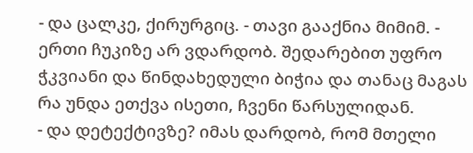- და ცალკე, ქირურგიც. - თავი გააქნია მიმიმ. - ერთი ჩუკიზე არ ვდარდობ. შედარებით უფრო ჭკვიანი და წინდახედული ბიჭია და თანაც მაგას რა უნდა ეთქვა ისეთი, ჩვენი წარსულიდან.
- და დეტექტივზე? იმას დარდობ, რომ მთელი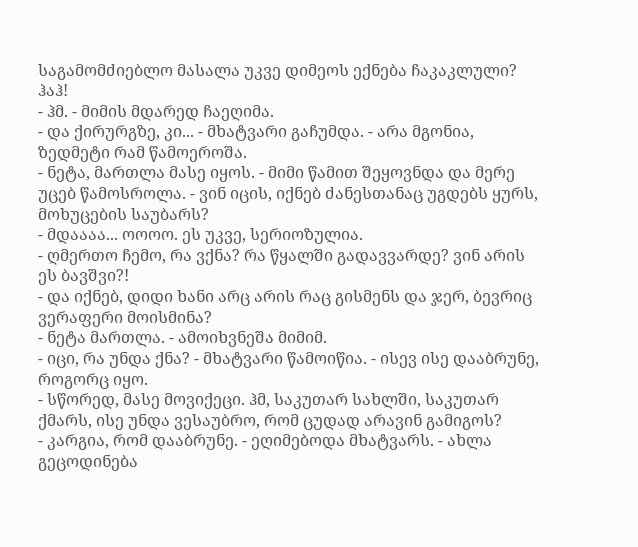საგამომძიებლო მასალა უკვე დიმეოს ექნება ჩაკაკლული? ჰაჰ!
- ჰმ. - მიმის მდარედ ჩაეღიმა.
- და ქირურგზე, კი... - მხატვარი გაჩუმდა. - არა მგონია, ზედმეტი რამ წამოეროშა.
- ნეტა, მართლა მასე იყოს. - მიმი წამით შეყოვნდა და მერე უცებ წამოსროლა. - ვინ იცის, იქნებ ძანესთანაც უგდებს ყურს, მოხუცების საუბარს?
- მდაააა... ოოოო. ეს უკვე, სერიოზულია.
- ღმერთო ჩემო, რა ვქნა? რა წყალში გადავვარდე? ვინ არის ეს ბავშვი?!
- და იქნებ, დიდი ხანი არც არის რაც გისმენს და ჯერ, ბევრიც ვერაფერი მოისმინა?
- ნეტა მართლა. - ამოიხვნეშა მიმიმ.
- იცი, რა უნდა ქნა? - მხატვარი წამოიწია. - ისევ ისე დააბრუნე, როგორც იყო.
- სწორედ, მასე მოვიქეცი. ჰმ, საკუთარ სახლში, საკუთარ ქმარს, ისე უნდა ვესაუბრო, რომ ცუდად არავინ გამიგოს?
- კარგია, რომ დააბრუნე. - ეღიმებოდა მხატვარს. - ახლა გეცოდინება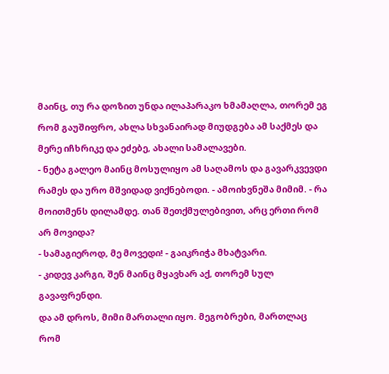მაინც, თუ რა დოზით უნდა ილაპარაკო ხმამაღლა, თორემ ეგ რომ გაუშიფრო, ახლა სხვანაირად მიუდგება ამ საქმეს და მერე იჩხრიკე და ეძებე, ახალი სამალავები.
- ნეტა გალეო მაინც მოსულიყო ამ საღამოს და გავარკვევდი რამეს და ურო მშვიდად ვიქნებოდი. - ამოიხვნეშა მიმიმ. - რა მოითმენს დილამდე. თან შეთქმულებივით, არც ერთი რომ არ მოვიდა?
- სამაგიეროდ, მე მოვედი! - გაიკრიჭა მხატვარი.
- კიდევ კარგი, შენ მაინც მყავხარ აქ, თორემ სულ გავაფრენდი.
და ამ დროს, მიმი მართალი იყო. მეგობრები, მართლაც რომ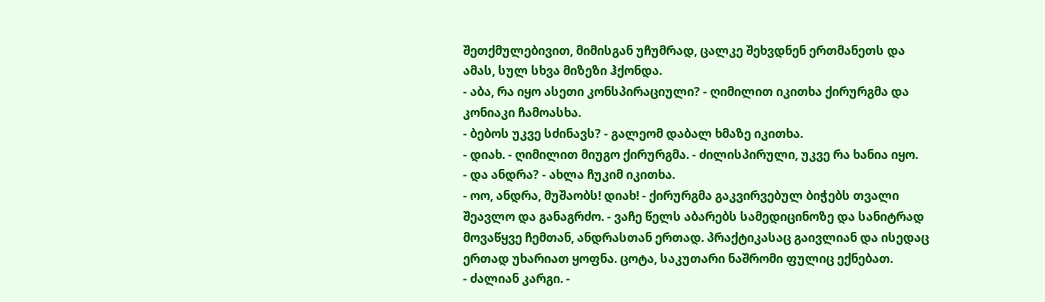შეთქმულებივით, მიმისგან უჩუმრად, ცალკე შეხვდნენ ერთმანეთს და ამას, სულ სხვა მიზეზი ჰქონდა.
- აბა, რა იყო ასეთი კონსპირაციული? - ღიმილით იკითხა ქირურგმა და კონიაკი ჩამოასხა.
- ბებოს უკვე სძინავს? - გალეომ დაბალ ხმაზე იკითხა.
- დიახ. - ღიმილით მიუგო ქირურგმა. - ძილისპირული, უკვე რა ხანია იყო.
- და ანდრა? - ახლა ჩუკიმ იკითხა.
- ოო, ანდრა, მუშაობს! დიახ! - ქირურგმა გაკვირვებულ ბიჭებს თვალი შეავლო და განაგრძო. - ვაჩე წელს აბარებს სამედიცინოზე და სანიტრად მოვაწყვე ჩემთან, ანდრასთან ერთად. პრაქტიკასაც გაივლიან და ისედაც ერთად უხარიათ ყოფნა. ცოტა, საკუთარი ნაშრომი ფულიც ექნებათ.
- ძალიან კარგი. -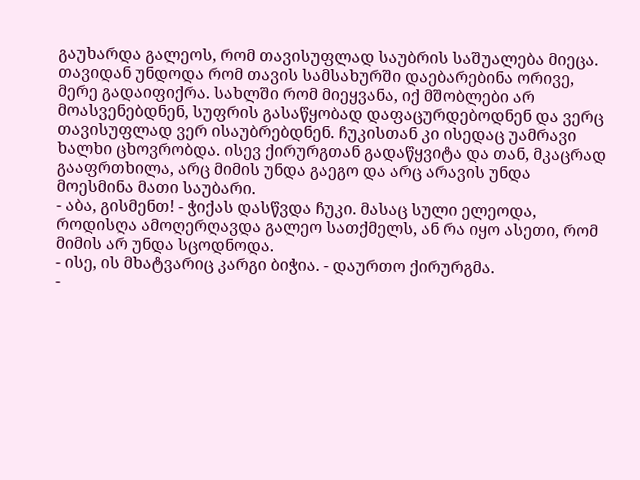გაუხარდა გალეოს, რომ თავისუფლად საუბრის საშუალება მიეცა.
თავიდან უნდოდა რომ თავის სამსახურში დაებარებინა ორივე, მერე გადაიფიქრა. სახლში რომ მიეყვანა, იქ მშობლები არ მოასვენებდნენ, სუფრის გასაწყობად დაფაცურდებოდნენ და ვერც თავისუფლად ვერ ისაუბრებდნენ. ჩუკისთან კი ისედაც უამრავი ხალხი ცხოვრობდა. ისევ ქირურგთან გადაწყვიტა და თან, მკაცრად გააფრთხილა, არც მიმის უნდა გაეგო და არც არავის უნდა მოესმინა მათი საუბარი.
- აბა, გისმენთ! - ჭიქას დასწვდა ჩუკი. მასაც სული ელეოდა, როდისღა ამოღერღავდა გალეო სათქმელს, ან რა იყო ასეთი, რომ მიმის არ უნდა სცოდნოდა.
- ისე, ის მხატვარიც კარგი ბიჭია. - დაურთო ქირურგმა.
-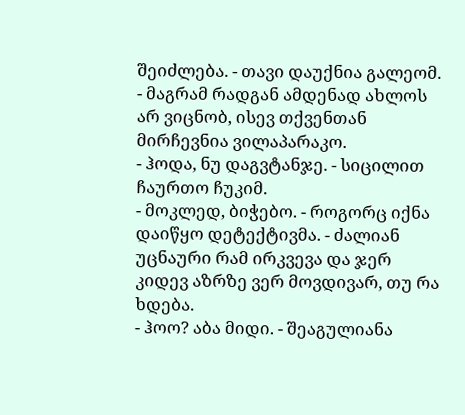შეიძლება. - თავი დაუქნია გალეომ. - მაგრამ რადგან ამდენად ახლოს არ ვიცნობ, ისევ თქვენთან მირჩევნია ვილაპარაკო.
- ჰოდა, ნუ დაგვტანჯე. - სიცილით ჩაურთო ჩუკიმ.
- მოკლედ, ბიჭებო. - როგორც იქნა დაიწყო დეტექტივმა. - ძალიან უცნაური რამ ირკვევა და ჯერ კიდევ აზრზე ვერ მოვდივარ, თუ რა ხდება.
- ჰოო? აბა მიდი. - შეაგულიანა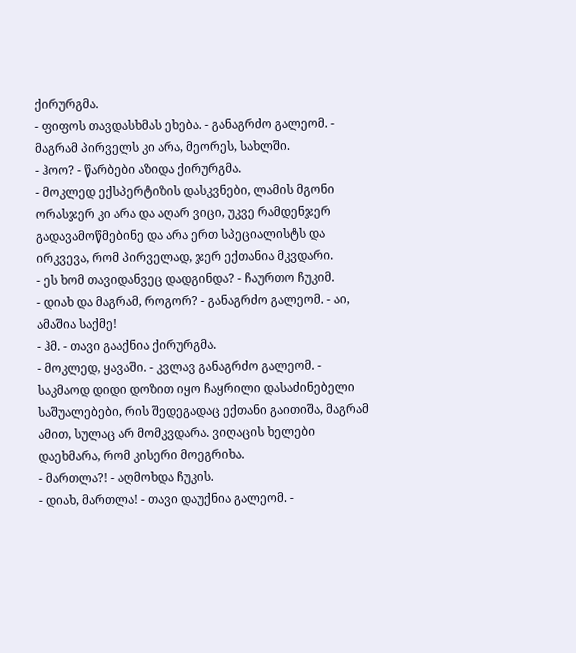ქირურგმა.
- ფიფოს თავდასხმას ეხება. - განაგრძო გალეომ. - მაგრამ პირველს კი არა, მეორეს, სახლში.
- ჰოო? - წარბები აზიდა ქირურგმა.
- მოკლედ ექსპერტიზის დასკვნები, ლამის მგონი ორასჯერ კი არა და აღარ ვიცი, უკვე რამდენჯერ გადავამოწმებინე და არა ერთ სპეციალისტს და ირკვევა, რომ პირველად, ჯერ ექთანია მკვდარი.
- ეს ხომ თავიდანვეც დადგინდა? - ჩაურთო ჩუკიმ.
- დიახ და მაგრამ, როგორ? - განაგრძო გალეომ. - აი, ამაშია საქმე!
- ჰმ. - თავი გააქნია ქირურგმა.
- მოკლედ, ყავაში. - კვლავ განაგრძო გალეომ. - საკმაოდ დიდი დოზით იყო ჩაყრილი დასაძინებელი საშუალებები, რის შედეგადაც ექთანი გაითიშა, მაგრამ ამით, სულაც არ მომკვდარა. ვიღაცის ხელები დაეხმარა, რომ კისერი მოეგრიხა.
- მართლა?! - აღმოხდა ჩუკის.
- დიახ, მართლა! - თავი დაუქნია გალეომ. -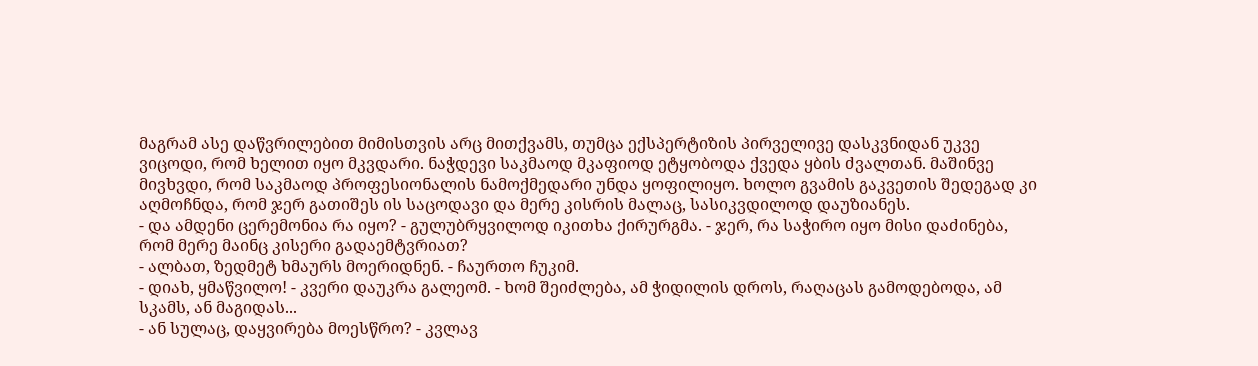მაგრამ ასე დაწვრილებით მიმისთვის არც მითქვამს, თუმცა ექსპერტიზის პირველივე დასკვნიდან უკვე ვიცოდი, რომ ხელით იყო მკვდარი. ნაჭდევი საკმაოდ მკაფიოდ ეტყობოდა ქვედა ყბის ძვალთან. მაშინვე მივხვდი, რომ საკმაოდ პროფესიონალის ნამოქმედარი უნდა ყოფილიყო. ხოლო გვამის გაკვეთის შედეგად კი აღმოჩნდა, რომ ჯერ გათიშეს ის საცოდავი და მერე კისრის მალაც, სასიკვდილოდ დაუზიანეს.
- და ამდენი ცერემონია რა იყო? - გულუბრყვილოდ იკითხა ქირურგმა. - ჯერ, რა საჭირო იყო მისი დაძინება, რომ მერე მაინც კისერი გადაემტვრიათ?
- ალბათ, ზედმეტ ხმაურს მოერიდნენ. - ჩაურთო ჩუკიმ.
- დიახ, ყმაწვილო! - კვერი დაუკრა გალეომ. - ხომ შეიძლება, ამ ჭიდილის დროს, რაღაცას გამოდებოდა, ამ სკამს, ან მაგიდას...
- ან სულაც, დაყვირება მოესწრო? - კვლავ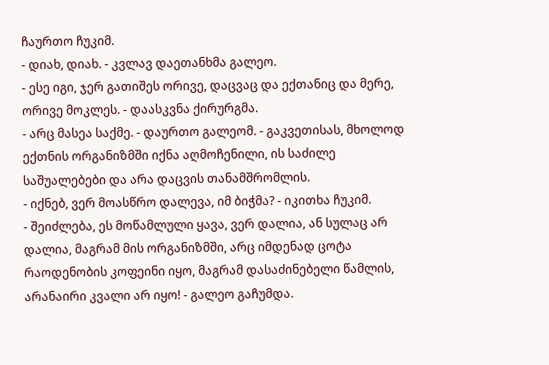ჩაურთო ჩუკიმ.
- დიახ, დიახ. - კვლავ დაეთანხმა გალეო.
- ესე იგი, ჯერ გათიშეს ორივე, დაცვაც და ექთანიც და მერე, ორივე მოკლეს. - დაასკვნა ქირურგმა.
- არც მასეა საქმე. - დაურთო გალეომ. - გაკვეთისას, მხოლოდ ექთნის ორგანიზმში იქნა აღმოჩენილი, ის საძილე საშუალებები და არა დაცვის თანამშრომლის.
- იქნებ, ვერ მოასწრო დალევა, იმ ბიჭმა? - იკითხა ჩუკიმ.
- შეიძლება, ეს მოწამლული ყავა, ვერ დალია, ან სულაც არ დალია, მაგრამ მის ორგანიზმში, არც იმდენად ცოტა რაოდენობის კოფეინი იყო, მაგრამ დასაძინებელი წამლის, არანაირი კვალი არ იყო! - გალეო გაჩუმდა.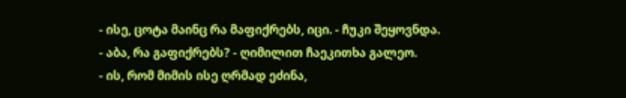- ისე, ცოტა მაინც რა მაფიქრებს, იცი. - ჩუკი შეყოვნდა.
- აბა, რა გაფიქრებს? - ღიმილით ჩაეკითხა გალეო.
- ის, რომ მიმის ისე ღრმად ეძინა,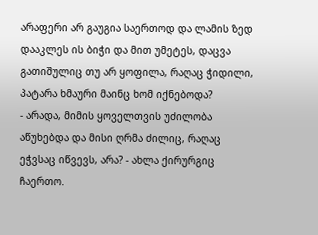არაფერი არ გაუგია საერთოდ და ლამის ზედ დააკლეს ის ბიჭი და მით უმეტეს, დაცვა გათიშულიც თუ არ ყოფილა, რაღაც ჭიდილი, პატარა ხმაური მაინც ხომ იქნებოდა?
- არადა, მიმის ყოველთვის უძილობა აწუხებდა და მისი ღრმა ძილიც, რაღაც ეჭვსაც იწვევს, არა? - ახლა ქირურგიც ჩაერთო.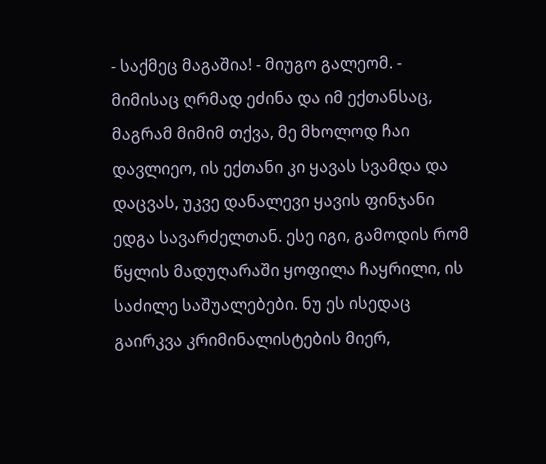- საქმეც მაგაშია! - მიუგო გალეომ. - მიმისაც ღრმად ეძინა და იმ ექთანსაც, მაგრამ მიმიმ თქვა, მე მხოლოდ ჩაი დავლიეო, ის ექთანი კი ყავას სვამდა და დაცვას, უკვე დანალევი ყავის ფინჯანი ედგა სავარძელთან. ესე იგი, გამოდის რომ წყლის მადუღარაში ყოფილა ჩაყრილი, ის საძილე საშუალებები. ნუ ეს ისედაც გაირკვა კრიმინალისტების მიერ,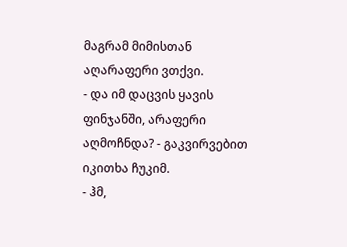მაგრამ მიმისთან აღარაფერი ვთქვი.
- და იმ დაცვის ყავის ფინჯანში, არაფერი აღმოჩნდა? - გაკვირვებით იკითხა ჩუკიმ.
- ჰმ,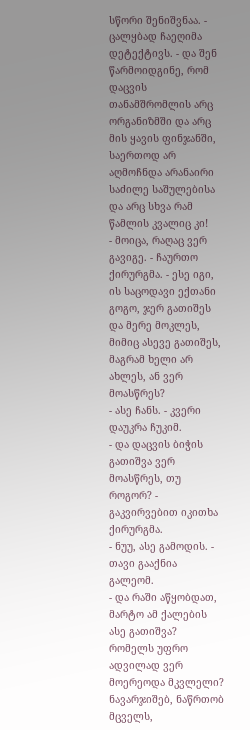სწორი შენიშვნაა. - ცალყბად ჩაეღიმა დეტექტივს. - და შენ წარმოიდგინე, რომ დაცვის თანამშრომლის არც ორგანიზმში და არც მის ყავის ფინჯანში, საერთოდ არ აღმოჩნდა არანაირი საძილე საშულებისა და არც სხვა რამ წამლის კვალიც კი!
- მოიცა, რაღაც ვერ გავიგე. - ჩაურთო ქირურგმა. - ესე იგი, ის საცოდავი ექთანი გოგო, ჯერ გათიშეს და მერე მოკლეს, მიმიც ასევე გათიშეს, მაგრამ ხელი არ ახლეს, ან ვერ მოასწრეს?
- ასე ჩანს. - კვერი დაუკრა ჩუკიმ.
- და დაცვის ბიჭის გათიშვა ვერ მოასწრეს, თუ როგორ? - გაკვირვებით იკითხა ქირურგმა.
- ნუუ, ასე გამოდის. - თავი გააქნია გალეომ.
- და რაში აწყობდათ, მარტო ამ ქალების ასე გათიშვა? რომელს უფრო ადვილად ვერ მოერეოდა მკვლელი? ნავარჯიშებ, ნაწრთობ მცველს,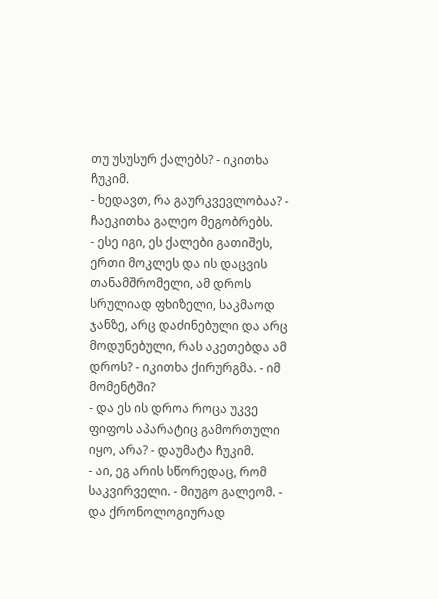თუ უსუსურ ქალებს? - იკითხა ჩუკიმ.
- ხედავთ, რა გაურკვევლობაა? - ჩაეკითხა გალეო მეგობრებს.
- ესე იგი, ეს ქალები გათიშეს, ერთი მოკლეს და ის დაცვის თანამშრომელი, ამ დროს სრულიად ფხიზელი, საკმაოდ ჯანზე, არც დაძინებული და არც მოდუნებული, რას აკეთებდა ამ დროს? - იკითხა ქირურგმა. - იმ მომენტში?
- და ეს ის დროა როცა უკვე ფიფოს აპარატიც გამორთული იყო, არა? - დაუმატა ჩუკიმ.
- აი, ეგ არის სწორედაც, რომ საკვირველი. - მიუგო გალეომ. - და ქრონოლოგიურად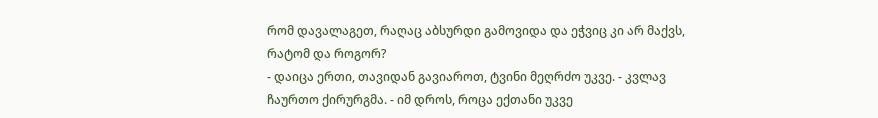რომ დავალაგეთ, რაღაც აბსურდი გამოვიდა და ეჭვიც კი არ მაქვს, რატომ და როგორ?
- დაიცა ერთი, თავიდან გავიაროთ, ტვინი მეღრძო უკვე. - კვლავ ჩაურთო ქირურგმა. - იმ დროს, როცა ექთანი უკვე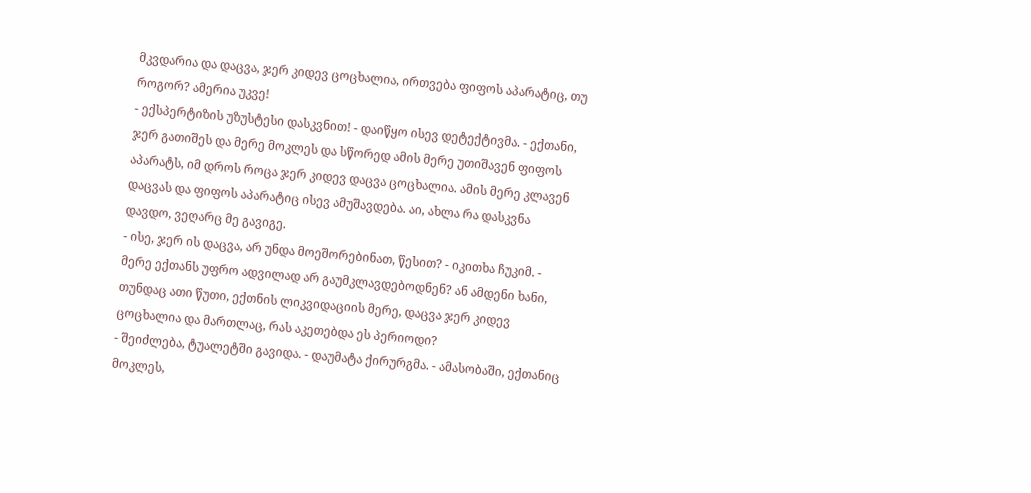მკვდარია და დაცვა, ჯერ კიდევ ცოცხალია, ირთვება ფიფოს აპარატიც, თუ როგორ? ამერია უკვე!
- ექსპერტიზის უზუსტესი დასკვნით! - დაიწყო ისევ დეტექტივმა. - ექთანი, ჯერ გათიშეს და მერე მოკლეს და სწორედ ამის მერე უთიშავენ ფიფოს აპარატს, იმ დროს როცა ჯერ კიდევ დაცვა ცოცხალია. ამის მერე კლავენ დაცვას და ფიფოს აპარატიც ისევ ამუშავდება. აი, ახლა რა დასკვნა დავდო, ვეღარც მე გავიგე.
- ისე, ჯერ ის დაცვა, არ უნდა მოეშორებინათ, წესით? - იკითხა ჩუკიმ. - მერე ექთანს უფრო ადვილად არ გაუმკლავდებოდნენ? ან ამდენი ხანი, თუნდაც ათი წუთი, ექთნის ლიკვიდაციის მერე, დაცვა ჯერ კიდევ ცოცხალია და მართლაც, რას აკეთებდა ეს პერიოდი?
- შეიძლება, ტუალეტში გავიდა. - დაუმატა ქირურგმა. - ამასობაში, ექთანიც მოკლეს,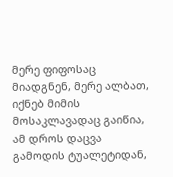მერე ფიფოსაც მიადგნენ, მერე ალბათ, იქნებ მიმის მოსაკლავადაც გაიწია, ამ დროს დაცვა გამოდის ტუალეტიდან,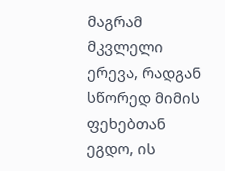მაგრამ მკვლელი ერევა, რადგან სწორედ მიმის ფეხებთან ეგდო, ის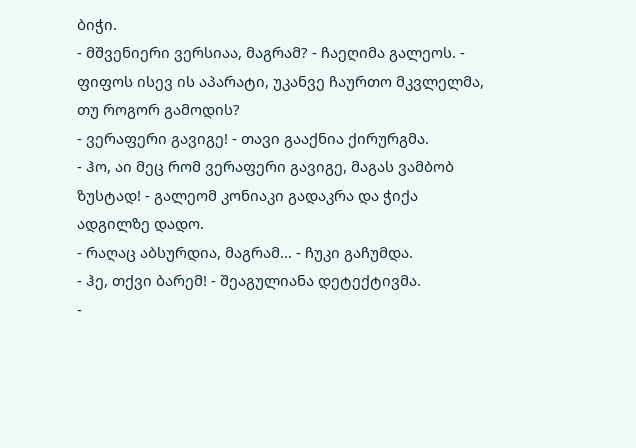ბიჭი.
- მშვენიერი ვერსიაა, მაგრამ? - ჩაეღიმა გალეოს. - ფიფოს ისევ ის აპარატი, უკანვე ჩაურთო მკვლელმა, თუ როგორ გამოდის?
- ვერაფერი გავიგე! - თავი გააქნია ქირურგმა.
- ჰო, აი მეც რომ ვერაფერი გავიგე, მაგას ვამბობ ზუსტად! - გალეომ კონიაკი გადაკრა და ჭიქა ადგილზე დადო.
- რაღაც აბსურდია, მაგრამ... - ჩუკი გაჩუმდა.
- ჰე, თქვი ბარემ! - შეაგულიანა დეტექტივმა.
-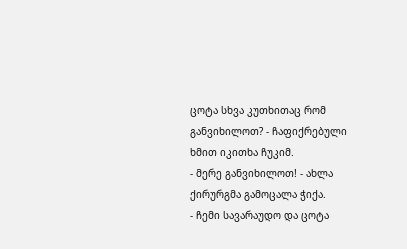ცოტა სხვა კუთხითაც რომ განვიხილოთ? - ჩაფიქრებული ხმით იკითხა ჩუკიმ.
- მერე განვიხილოთ! - ახლა ქირურგმა გამოცალა ჭიქა.
- ჩემი სავარაუდო და ცოტა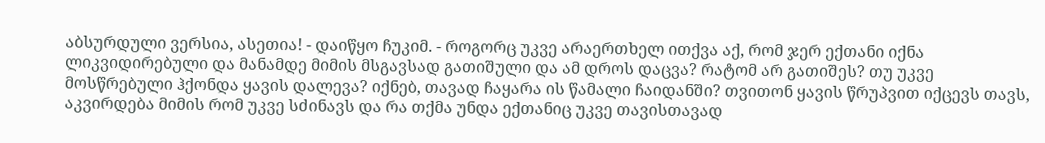აბსურდული ვერსია, ასეთია! - დაიწყო ჩუკიმ. - როგორც უკვე არაერთხელ ითქვა აქ, რომ ჯერ ექთანი იქნა ლიკვიდირებული და მანამდე მიმის მსგავსად გათიშული და ამ დროს დაცვა? რატომ არ გათიშეს? თუ უკვე მოსწრებული ჰქონდა ყავის დალევა? იქნებ, თავად ჩაყარა ის წამალი ჩაიდანში? თვითონ ყავის წრუპვით იქცევს თავს, აკვირდება მიმის რომ უკვე სძინავს და რა თქმა უნდა ექთანიც უკვე თავისთავად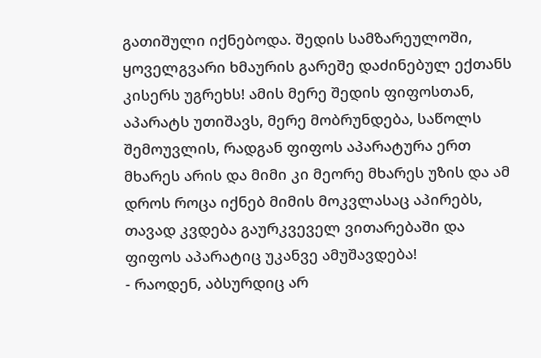გათიშული იქნებოდა. შედის სამზარეულოში, ყოველგვარი ხმაურის გარეშე დაძინებულ ექთანს კისერს უგრეხს! ამის მერე შედის ფიფოსთან, აპარატს უთიშავს, მერე მობრუნდება, საწოლს შემოუვლის, რადგან ფიფოს აპარატურა ერთ მხარეს არის და მიმი კი მეორე მხარეს უზის და ამ დროს როცა იქნებ მიმის მოკვლასაც აპირებს, თავად კვდება გაურკვეველ ვითარებაში და ფიფოს აპარატიც უკანვე ამუშავდება!
- რაოდენ, აბსურდიც არ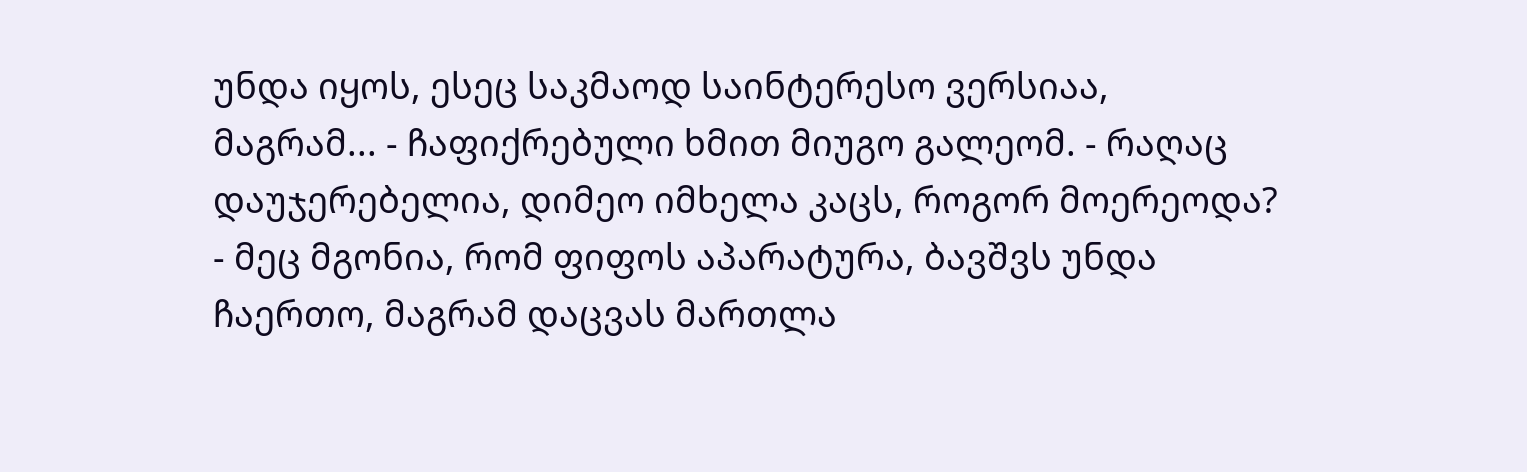უნდა იყოს, ესეც საკმაოდ საინტერესო ვერსიაა, მაგრამ... - ჩაფიქრებული ხმით მიუგო გალეომ. - რაღაც დაუჯერებელია, დიმეო იმხელა კაცს, როგორ მოერეოდა?
- მეც მგონია, რომ ფიფოს აპარატურა, ბავშვს უნდა ჩაერთო, მაგრამ დაცვას მართლა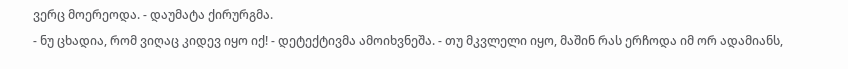ვერც მოერეოდა. - დაუმატა ქირურგმა.
- ნუ ცხადია, რომ ვიღაც კიდევ იყო იქ! - დეტექტივმა ამოიხვნეშა. - თუ მკვლელი იყო, მაშინ რას ერჩოდა იმ ორ ადამიანს,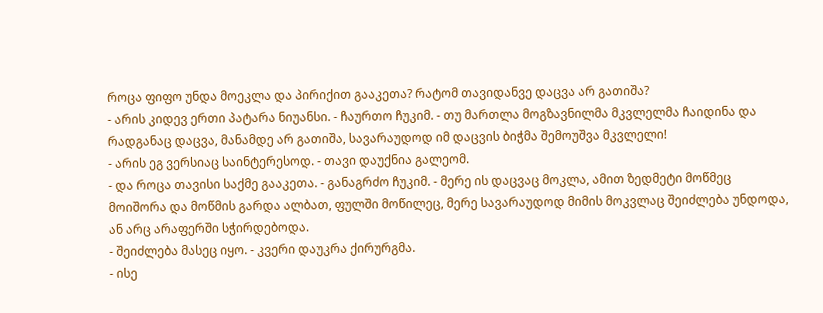როცა ფიფო უნდა მოეკლა და პირიქით გააკეთა? რატომ თავიდანვე დაცვა არ გათიშა?
- არის კიდევ ერთი პატარა ნიუანსი. - ჩაურთო ჩუკიმ. - თუ მართლა მოგზავნილმა მკვლელმა ჩაიდინა და რადგანაც დაცვა, მანამდე არ გათიშა, სავარაუდოდ იმ დაცვის ბიჭმა შემოუშვა მკვლელი!
- არის ეგ ვერსიაც საინტერესოდ. - თავი დაუქნია გალეომ.
- და როცა თავისი საქმე გააკეთა. - განაგრძო ჩუკიმ. - მერე ის დაცვაც მოკლა, ამით ზედმეტი მოწმეც მოიშორა და მოწმის გარდა ალბათ, ფულში მოწილეც, მერე სავარაუდოდ მიმის მოკვლაც შეიძლება უნდოდა, ან არც არაფერში სჭირდებოდა.
- შეიძლება მასეც იყო. - კვერი დაუკრა ქირურგმა.
- ისე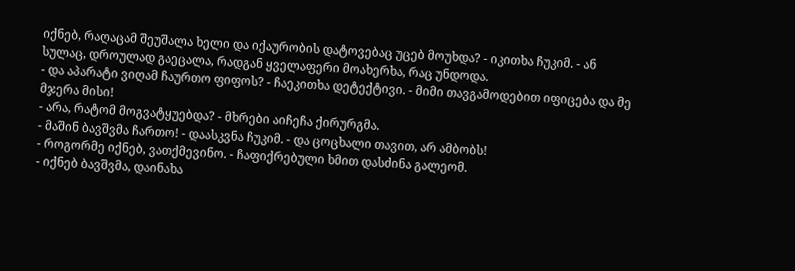იქნებ, რაღაცამ შეუშალა ხელი და იქაურობის დატოვებაც უცებ მოუხდა? - იკითხა ჩუკიმ. - ან სულაც, დროულად გაეცალა, რადგან ყველაფერი მოახერხა, რაც უნდოდა.
- და აპარატი ვიღამ ჩაურთო ფიფოს? - ჩაეკითხა დეტექტივი. - მიმი თავგამოდებით იფიცება და მე მჯერა მისი!
- არა, რატომ მოგვატყუებდა? - მხრები აიჩეჩა ქირურგმა.
- მაშინ ბავშვმა ჩართო! - დაასკვნა ჩუკიმ. - და ცოცხალი თავით, არ ამბობს!
- როგორმე იქნებ, ვათქმევინო. - ჩაფიქრებული ხმით დასძინა გალეომ.
- იქნებ ბავშვმა, დაინახა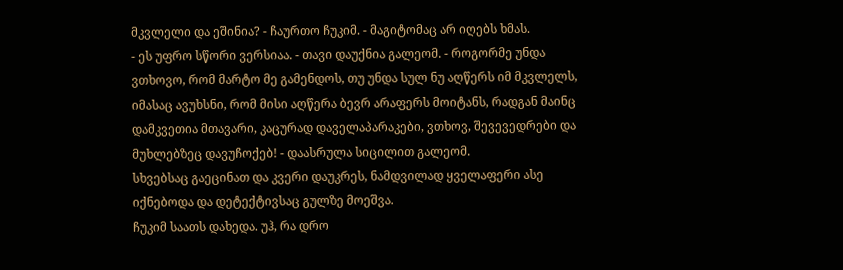მკვლელი და ეშინია? - ჩაურთო ჩუკიმ. - მაგიტომაც არ იღებს ხმას.
- ეს უფრო სწორი ვერსიაა. - თავი დაუქნია გალეომ. - როგორმე უნდა ვთხოვო, რომ მარტო მე გამენდოს, თუ უნდა სულ ნუ აღწერს იმ მკვლელს, იმასაც ავუხსნი, რომ მისი აღწერა ბევრ არაფერს მოიტანს, რადგან მაინც დამკვეთია მთავარი, კაცურად დაველაპარაკები, ვთხოვ, შევევედრები და მუხლებზეც დავუჩოქებ! - დაასრულა სიცილით გალეომ.
სხვებსაც გაეცინათ და კვერი დაუკრეს, ნამდვილად ყველაფერი ასე იქნებოდა და დეტექტივსაც გულზე მოეშვა.
ჩუკიმ საათს დახედა. უჰ, რა დრო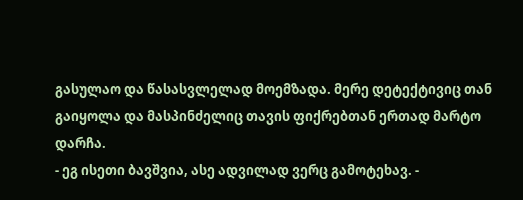გასულაო და წასასვლელად მოემზადა. მერე დეტექტივიც თან გაიყოლა და მასპინძელიც თავის ფიქრებთან ერთად მარტო დარჩა.
- ეგ ისეთი ბავშვია, ასე ადვილად ვერც გამოტეხავ. -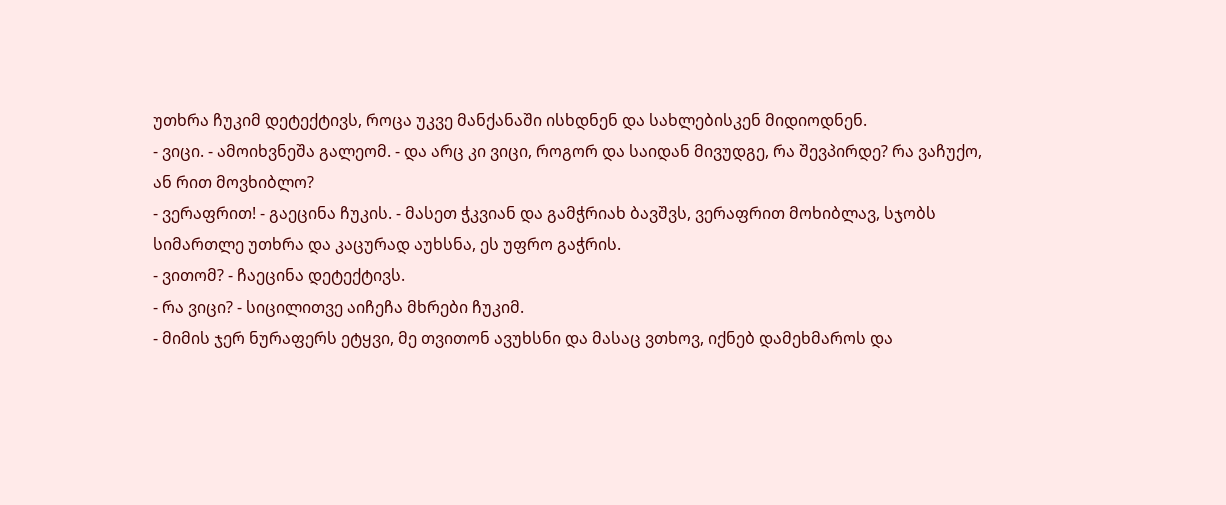უთხრა ჩუკიმ დეტექტივს, როცა უკვე მანქანაში ისხდნენ და სახლებისკენ მიდიოდნენ.
- ვიცი. - ამოიხვნეშა გალეომ. - და არც კი ვიცი, როგორ და საიდან მივუდგე, რა შევპირდე? რა ვაჩუქო, ან რით მოვხიბლო?
- ვერაფრით! - გაეცინა ჩუკის. - მასეთ ჭკვიან და გამჭრიახ ბავშვს, ვერაფრით მოხიბლავ, სჯობს სიმართლე უთხრა და კაცურად აუხსნა, ეს უფრო გაჭრის.
- ვითომ? - ჩაეცინა დეტექტივს.
- რა ვიცი? - სიცილითვე აიჩეჩა მხრები ჩუკიმ.
- მიმის ჯერ ნურაფერს ეტყვი, მე თვითონ ავუხსნი და მასაც ვთხოვ, იქნებ დამეხმაროს და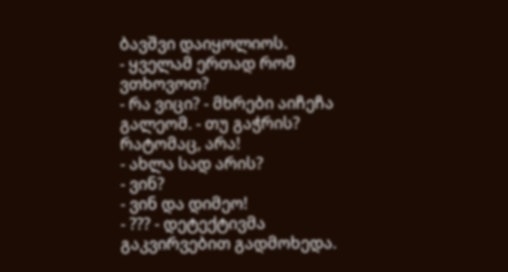ბავშვი დაიყოლიოს.
- ყველამ ერთად რომ ვთხოვოთ?
- რა ვიცი? - მხრები აიჩეჩა გალეომ. - თუ გაჭრის? რატომაც, არა!
- ახლა სად არის?
- ვინ?
- ვინ და დიმეო!
- ??? - დეტექტივმა გაკვირვებით გადმოხედა.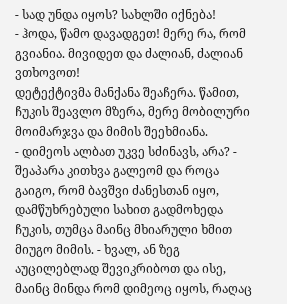- სად უნდა იყოს? სახლში იქნება!
- ჰოდა, წამო დავადგეთ! მერე რა, რომ გვიანია. მივიდეთ და ძალიან, ძალიან ვთხოვოთ!
დეტექტივმა მანქანა შეაჩერა. წამით, ჩუკის შეავლო მზერა, მერე მობილური მოიმარჯვა და მიმის შეეხმიანა.
- დიმეოს ალბათ უკვე სძინავს, არა? - შეაპარა კითხვა გალეომ და როცა გაიგო, რომ ბავშვი ძანესთან იყო, დამწუხრებული სახით გადმოხედა ჩუკის, თუმცა მაინც მხიარული ხმით მიუგო მიმის. - ხვალ, ან ზეგ აუცილებლად შევიკრიბოთ და ისე, მაინც მინდა რომ დიმეოც იყოს, რაღაც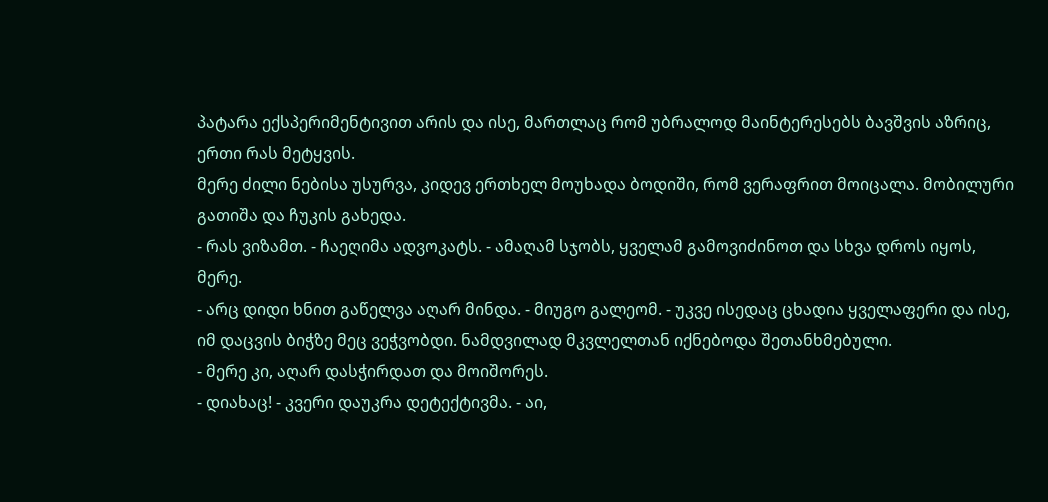პატარა ექსპერიმენტივით არის და ისე, მართლაც რომ უბრალოდ მაინტერესებს ბავშვის აზრიც, ერთი რას მეტყვის.
მერე ძილი ნებისა უსურვა, კიდევ ერთხელ მოუხადა ბოდიში, რომ ვერაფრით მოიცალა. მობილური გათიშა და ჩუკის გახედა.
- რას ვიზამთ. - ჩაეღიმა ადვოკატს. - ამაღამ სჯობს, ყველამ გამოვიძინოთ და სხვა დროს იყოს, მერე.
- არც დიდი ხნით გაწელვა აღარ მინდა. - მიუგო გალეომ. - უკვე ისედაც ცხადია ყველაფერი და ისე, იმ დაცვის ბიჭზე მეც ვეჭვობდი. ნამდვილად მკვლელთან იქნებოდა შეთანხმებული.
- მერე კი, აღარ დასჭირდათ და მოიშორეს.
- დიახაც! - კვერი დაუკრა დეტექტივმა. - აი,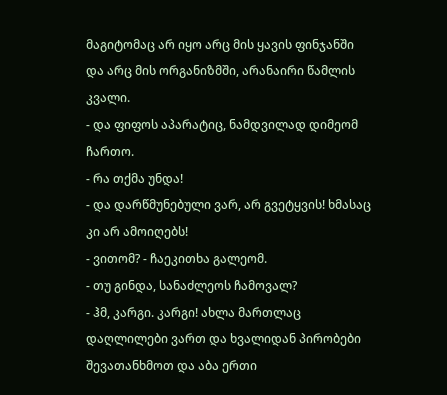მაგიტომაც არ იყო არც მის ყავის ფინჯანში და არც მის ორგანიზმში, არანაირი წამლის კვალი.
- და ფიფოს აპარატიც, ნამდვილად დიმეომ ჩართო.
- რა თქმა უნდა!
- და დარწმუნებული ვარ, არ გვეტყვის! ხმასაც კი არ ამოიღებს!
- ვითომ? - ჩაეკითხა გალეომ.
- თუ გინდა, სანაძლეოს ჩამოვალ?
- ჰმ, კარგი. კარგი! ახლა მართლაც დაღლილები ვართ და ხვალიდან პირობები შევათანხმოთ და აბა ერთი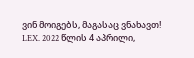ვინ მოიგებს, მაგასაც ვნახავთ!
LEX. 2022 წლის 4 აპრილი,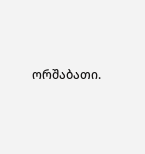ორშაბათი.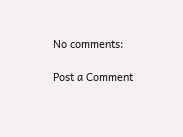No comments:

Post a Comment